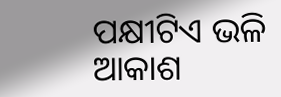ପକ୍ଷୀଟିଏ ଭଳି ଆକାଶ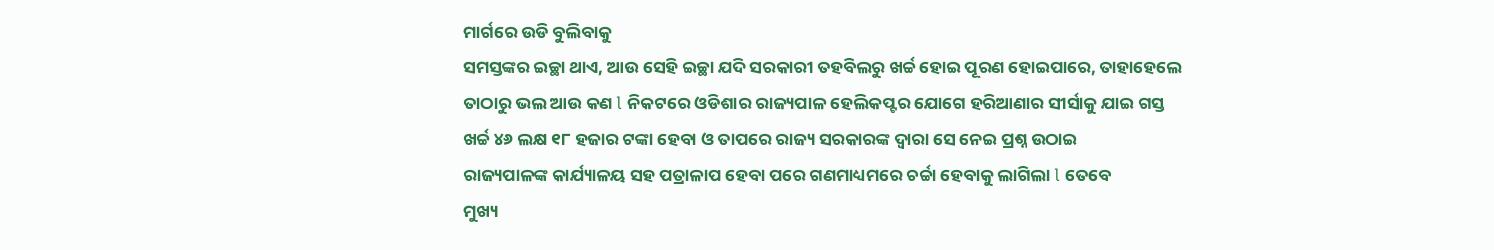ମାର୍ଗରେ ଉଡି ବୁଲିବାକୁ
ସମସ୍ତଙ୍କର ଇଚ୍ଛା ଥାଏ, ଆଉ ସେହି ଇଚ୍ଛା ଯଦି ସରକାରୀ ତହବିଲରୁ ଖର୍ଚ୍ଚ ହୋଇ ପୂରଣ ହୋଇପାରେ, ତାହାହେଲେ
ତାଠାରୁ ଭଲ ଆଉ କଣ l ନିକଟରେ ଓଡିଶାର ରାଜ୍ୟପାଳ ହେଲିକପ୍ଟର ଯୋଗେ ହରିଆଣାର ସୀର୍ସାକୁ ଯାଇ ଗସ୍ତ
ଖର୍ଚ୍ଚ ୪୬ ଲକ୍ଷ ୧୮ ହଜାର ଟଙ୍କା ହେବା ଓ ତାପରେ ରାଜ୍ୟ ସରକାରଙ୍କ ଦ୍ଵାରା ସେ ନେଇ ପ୍ରଶ୍ନ ଉଠାଇ
ରାଜ୍ୟପାଳଙ୍କ କାର୍ଯ୍ୟାଳୟ ସହ ପତ୍ରାଳାପ ହେବା ପରେ ଗଣମାଧ୍ୟମରେ ଚର୍ଚ୍ଚା ହେବାକୁ ଲାଗିଲା l ତେବେ
ମୁଖ୍ୟ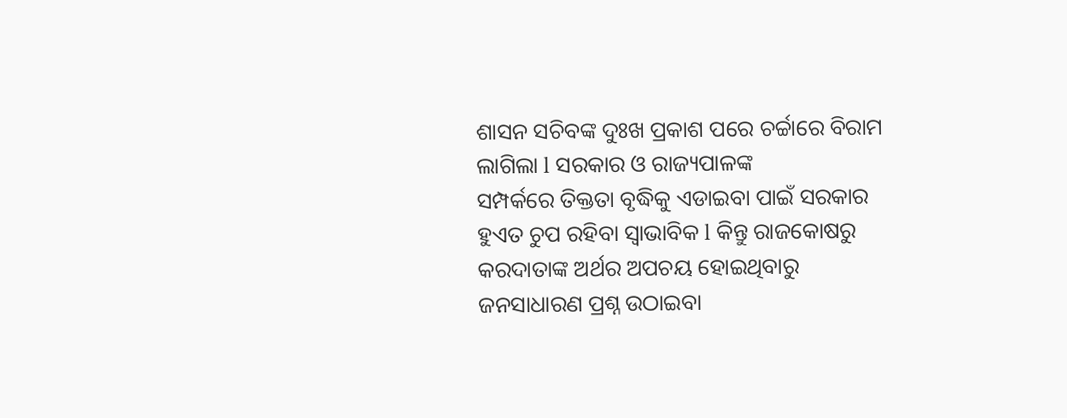ଶାସନ ସଚିବଙ୍କ ଦୁଃଖ ପ୍ରକାଶ ପରେ ଚର୍ଚ୍ଚାରେ ବିରାମ ଲାଗିଲା l ସରକାର ଓ ରାଜ୍ୟପାଳଙ୍କ
ସମ୍ପର୍କରେ ତିକ୍ତତା ବୃଦ୍ଧିକୁ ଏଡାଇବା ପାଇଁ ସରକାର ହୁଏତ ଚୁପ ରହିବା ସ୍ଵାଭାବିକ l କିନ୍ତୁ ରାଜକୋଷରୁ
କରଦାତାଙ୍କ ଅର୍ଥର ଅପଚୟ ହୋଇଥିବାରୁ ଜନସାଧାରଣ ପ୍ରଶ୍ନ ଉଠାଇବା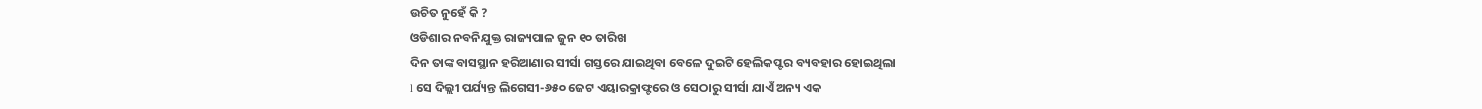ଉଚିତ ନୁହେଁ କି ?
ଓଡିଶାର ନବନିଯୁକ୍ତ ରାଜ୍ୟପାଳ ଜୁନ ୧୦ ତାରିଖ
ଦିନ ତାଙ୍କ ବାସସ୍ଥାନ ହରିଆଣାର ସୀର୍ସା ଗସ୍ତରେ ଯାଇଥିବା ବେଳେ ଦୁଇଟି ହେଲିକପ୍ଟର ବ୍ୟବହାର ହୋଇଥିଲା
l ସେ ଦିଲ୍ଲୀ ପର୍ଯ୍ୟନ୍ତ ଲିଗେସୀ-୬୫୦ ଜେଟ ଏୟାରକ୍ରାଫ୍ଟରେ ଓ ସେଠାରୁ ସୀର୍ସା ଯାଏଁ ଅନ୍ୟ ଏକ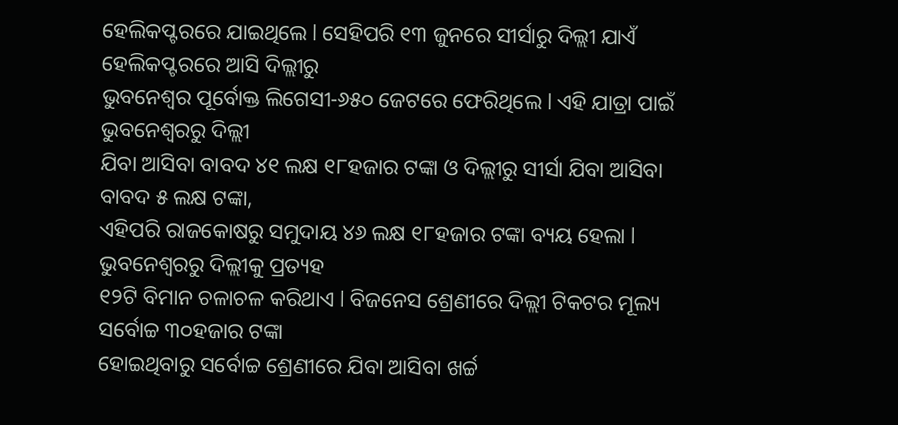ହେଲିକପ୍ଟରରେ ଯାଇଥିଲେ l ସେହିପରି ୧୩ ଜୁନରେ ସୀର୍ସାରୁ ଦିଲ୍ଲୀ ଯାଏଁ ହେଲିକପ୍ଟରରେ ଆସି ଦିଲ୍ଲୀରୁ
ଭୁବନେଶ୍ଵର ପୂର୍ବୋକ୍ତ ଲିଗେସୀ-୬୫୦ ଜେଟରେ ଫେରିଥିଲେ l ଏହି ଯାତ୍ରା ପାଇଁ ଭୁବନେଶ୍ଵରରୁ ଦିଲ୍ଲୀ
ଯିବା ଆସିବା ବାବଦ ୪୧ ଲକ୍ଷ ୧୮ହଜାର ଟଙ୍କା ଓ ଦିଲ୍ଲୀରୁ ସୀର୍ସା ଯିବା ଆସିବା ବାବଦ ୫ ଲକ୍ଷ ଟଙ୍କା,
ଏହିପରି ରାଜକୋଷରୁ ସମୁଦାୟ ୪୬ ଲକ୍ଷ ୧୮ହଜାର ଟଙ୍କା ବ୍ୟୟ ହେଲା l ଭୁବନେଶ୍ଵରରୁ ଦିଲ୍ଲୀକୁ ପ୍ରତ୍ୟହ
୧୨ଟି ବିମାନ ଚଳାଚଳ କରିଥାଏ l ବିଜନେସ ଶ୍ରେଣୀରେ ଦିଲ୍ଲୀ ଟିକଟର ମୂଲ୍ୟ ସର୍ବୋଚ୍ଚ ୩୦ହଜାର ଟଙ୍କା
ହୋଇଥିବାରୁ ସର୍ବୋଚ୍ଚ ଶ୍ରେଣୀରେ ଯିବା ଆସିବା ଖର୍ଚ୍ଚ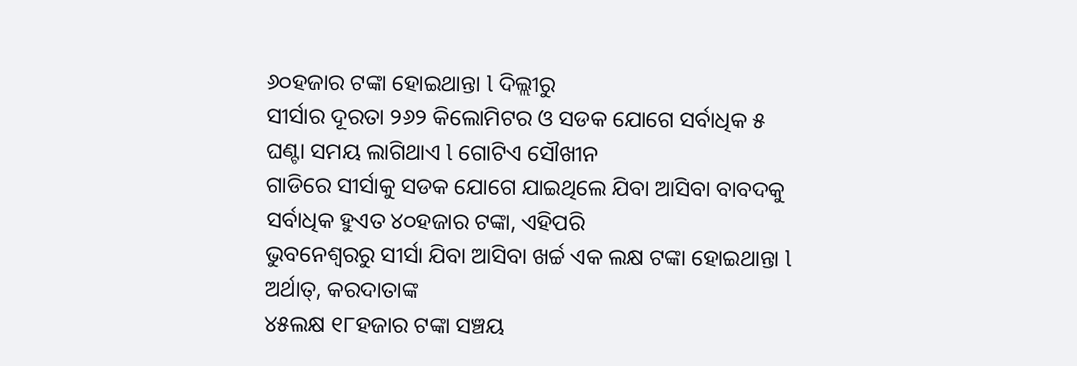୬୦ହଜାର ଟଙ୍କା ହୋଇଥାନ୍ତା l ଦିଲ୍ଲୀରୁ
ସୀର୍ସାର ଦୂରତା ୨୬୨ କିଲୋମିଟର ଓ ସଡକ ଯୋଗେ ସର୍ବାଧିକ ୫ ଘଣ୍ଟା ସମୟ ଲାଗିଥାଏ l ଗୋଟିଏ ସୌଖୀନ
ଗାଡିରେ ସୀର୍ସାକୁ ସଡକ ଯୋଗେ ଯାଇଥିଲେ ଯିବା ଆସିବା ବାବଦକୁ ସର୍ବାଧିକ ହୁଏତ ୪୦ହଜାର ଟଙ୍କା, ଏହିପରି
ଭୁବନେଶ୍ଵରରୁ ସୀର୍ସା ଯିବା ଆସିବା ଖର୍ଚ୍ଚ ଏକ ଲକ୍ଷ ଟଙ୍କା ହୋଇଥାନ୍ତା l ଅର୍ଥାତ୍, କରଦାତାଙ୍କ
୪୫ଲକ୍ଷ ୧୮ହଜାର ଟଙ୍କା ସଞ୍ଚୟ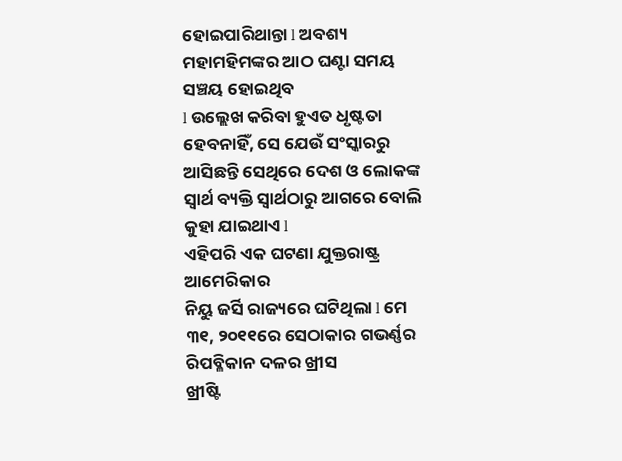ହୋଇପାରିଥାନ୍ତା l ଅବଶ୍ୟ ମହାମହିମଙ୍କର ଆଠ ଘଣ୍ଟା ସମୟ ସଞ୍ଚୟ ହୋଇଥିବ
l ଉଲ୍ଲେଖ କରିବା ହୁଏତ ଧୃଷ୍ଟତା ହେବନାହିଁ, ସେ ଯେଉଁ ସଂସ୍କାରରୁ ଆସିଛନ୍ତି ସେଥିରେ ଦେଶ ଓ ଲୋକଙ୍କ
ସ୍ଵାର୍ଥ ବ୍ୟକ୍ତି ସ୍ଵାର୍ଥଠାରୁ ଆଗରେ ବୋଲି କୁହା ଯାଇଥାଏ l
ଏହିପରି ଏକ ଘଟଣା ଯୁକ୍ତରାଷ୍ଟ୍ର ଆମେରିକାର
ନିୟୁ ଜର୍ସି ରାଜ୍ୟରେ ଘଟିଥିଲା l ମେ ୩୧, ୨୦୧୧ରେ ସେଠାକାର ଗଭର୍ଣ୍ଣର ରିପବ୍ଳିକାନ ଦଳର ଖ୍ରୀସ
ଖ୍ରୀଷ୍ଟି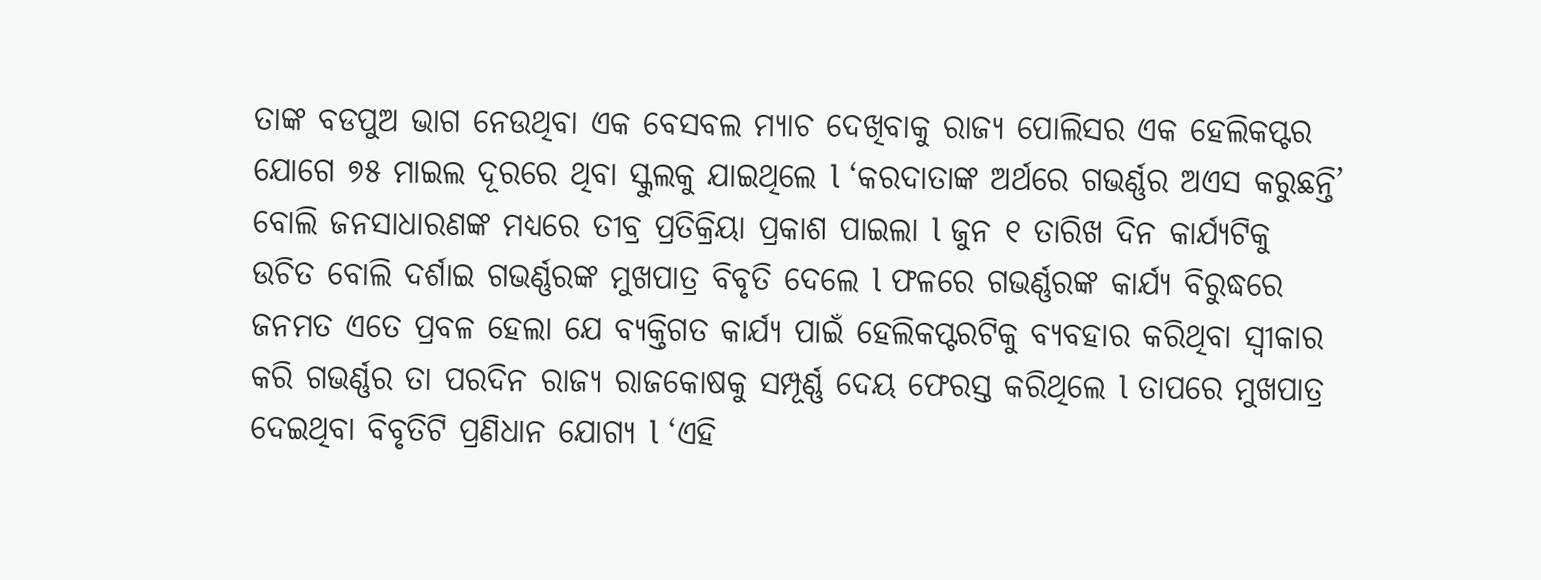ତାଙ୍କ ବଡପୁଅ ଭାଗ ନେଉଥିବା ଏକ ବେସବଲ ମ୍ୟାଚ ଦେଖିବାକୁ ରାଜ୍ୟ ପୋଲିସର ଏକ ହେଲିକପ୍ଟର
ଯୋଗେ ୭୫ ମାଇଲ ଦୂରରେ ଥିବା ସ୍କୁଲକୁ ଯାଇଥିଲେ l ‘କରଦାତାଙ୍କ ଅର୍ଥରେ ଗଭର୍ଣ୍ଣର ଅଏସ କରୁଛନ୍ତି’
ବୋଲି ଜନସାଧାରଣଙ୍କ ମଧ୍ୟରେ ତୀବ୍ର ପ୍ରତିକ୍ରିୟା ପ୍ରକାଶ ପାଇଲା l ଜୁନ ୧ ତାରିଖ ଦିନ କାର୍ଯ୍ୟଟିକୁ
ଉଚିତ ବୋଲି ଦର୍ଶାଇ ଗଭର୍ଣ୍ଣରଙ୍କ ମୁଖପାତ୍ର ବିବୃତି ଦେଲେ l ଫଳରେ ଗଭର୍ଣ୍ଣରଙ୍କ କାର୍ଯ୍ୟ ବିରୁଦ୍ଧରେ
ଜନମତ ଏତେ ପ୍ରବଳ ହେଲା ଯେ ବ୍ୟକ୍ତିଗତ କାର୍ଯ୍ୟ ପାଇଁ ହେଲିକପ୍ଟରଟିକୁ ବ୍ୟବହାର କରିଥିବା ସ୍ଵୀକାର
କରି ଗଭର୍ଣ୍ଣର ତା ପରଦିନ ରାଜ୍ୟ ରାଜକୋଷକୁ ସମ୍ପୂର୍ଣ୍ଣ ଦେୟ ଫେରସ୍ତ କରିଥିଲେ l ତାପରେ ମୁଖପାତ୍ର
ଦେଇଥିବା ବିବୃତିଟି ପ୍ରଣିଧାନ ଯୋଗ୍ୟ l ‘ଏହି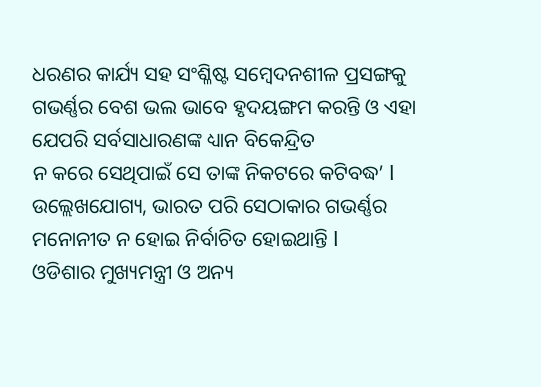ଧରଣର କାର୍ଯ୍ୟ ସହ ସଂଶ୍ଳିଷ୍ଟ ସମ୍ଵେଦନଶୀଳ ପ୍ରସଙ୍ଗକୁ
ଗଭର୍ଣ୍ଣର ବେଶ ଭଲ ଭାବେ ହୃଦୟଙ୍ଗମ କରନ୍ତି ଓ ଏହା ଯେପରି ସର୍ବସାଧାରଣଙ୍କ ଧ୍ୟାନ ବିକେନ୍ଦ୍ରିତ
ନ କରେ ସେଥିପାଇଁ ସେ ତାଙ୍କ ନିକଟରେ କଟିବଦ୍ଧ’ l ଉଲ୍ଲେଖଯୋଗ୍ୟ, ଭାରତ ପରି ସେଠାକାର ଗଭର୍ଣ୍ଣର
ମନୋନୀତ ନ ହୋଇ ନିର୍ବାଚିତ ହୋଇଥାନ୍ତି l
ଓଡିଶାର ମୁଖ୍ୟମନ୍ତ୍ରୀ ଓ ଅନ୍ୟ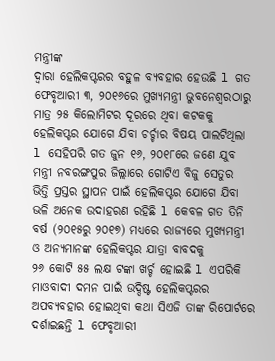ମନ୍ତ୍ରୀଙ୍କ
ଦ୍ଵାରା ହେଲିକପ୍ଟରର ବହୁଳ ବ୍ୟବହାର ହେଉଛି l ଗତ ଫେବୃଆରୀ ୩, ୨୦୧୬ରେ ମୁଖ୍ୟମନ୍ତ୍ରୀ ଭୁବନେଶ୍ଵରଠାରୁ
ମାତ୍ର ୨୫ କିଲୋମିଟର ଦୂରରେ ଥିବା କଟକକୁ ହେଲିକପ୍ଟର ଯୋଗେ ଯିବା ଚର୍ଚ୍ଚାର ବିଷୟ ପାଲଟିଥିଲା
l ସେହିପରି ଗତ ଜୁନ ୧୬, ୨୦୧୮ରେ ଜଣେ ଯୁବ ମନ୍ତ୍ରୀ ନବରଙ୍ଗପୁର ଜିଲ୍ଲାରେ ଗୋଟିଏ ବିଜୁ ସେତୁର
ଭିତ୍ତି ପ୍ରସ୍ତର ସ୍ଥାପନ ପାଇଁ ହେଲିକପ୍ଟର ଯୋଗେ ଯିବା ଭଳି ଅନେକ ଉଦାହରଣ ରହିଛି l କେବଳ ଗତ ତିନି
ବର୍ଷ (୨୦୧୫ରୁ ୨୦୧୭) ମଧ୍ୟରେ ରାଜ୍ୟରେ ମୁଖ୍ୟମନ୍ତ୍ରୀ ଓ ଅନ୍ୟମାନଙ୍କ ହେଲିକପ୍ଟର ଯାତ୍ରା ବାବଦକୁ
୨୬ କୋଟି ୫୫ ଲକ୍ଷ ଟଙ୍କା ଖର୍ଚ୍ଚ ହୋଇଛି l ଏପରିକି ମାଓବାଦୀ ଦମନ ପାଇଁ ଉଦ୍ଦିଷ୍ଟ ହେଲିକପ୍ଟରର
ଅପବ୍ୟବହାର ହୋଇଥିବା କଥା ସିଏଜି ତାଙ୍କ ରିପୋର୍ଟରେ ଦର୍ଶାଇଛନ୍ତି l ଫେବୃଆରୀ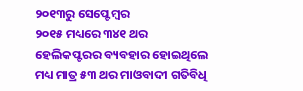୨୦୧୩ରୁ ସେପ୍ଟେମ୍ଵର
୨୦୧୫ ମଧ୍ୟରେ ୩୪୧ ଥର ହେଲିକପ୍ଟରର ବ୍ୟବହାର ହୋଇଥିଲେ ମଧ୍ୟ ମାତ୍ର ୫୩ ଥର ମାଓବାଦୀ ଗତିବିଧି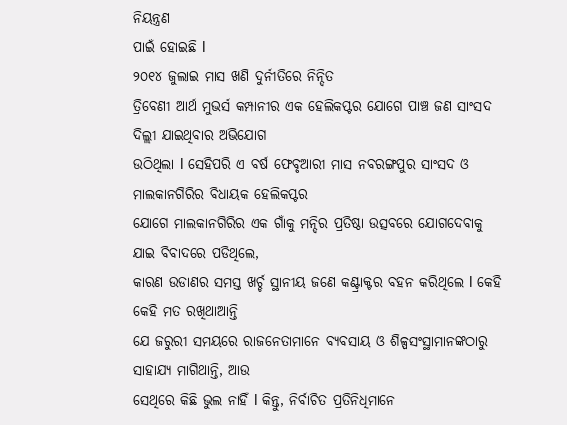ନିୟନ୍ତ୍ରଣ
ପାଇଁ ହୋଇଛି l
୨୦୧୪ ଜୁଲାଇ ମାସ ଖଣି ଦୁର୍ନୀତିରେ ନିନ୍ଦିତ
ତ୍ରିବେଣୀ ଆର୍ଥ ମୁଭର୍ସ କମ୍ପାନୀର ଏକ ହେଲିକପ୍ଟର ଯୋଗେ ପାଞ୍ଚ ଜଣ ସାଂସଦ ଦିଲ୍ଲୀ ଯାଇଥିବାର ଅଭିଯୋଗ
ଉଠିଥିଲା l ସେହିପରି ଏ ବର୍ଷ ଫେବୃଆରୀ ମାସ ନବରଙ୍ଗପୁର ସାଂସଦ ଓ ମାଲକାନଗିରିର ବିଧାୟକ ହେଲିକପ୍ଟର
ଯୋଗେ ମାଲକାନଗିରିର ଏକ ଗାଁକୁ ମନ୍ଦିର ପ୍ରତିଷ୍ଠା ଉତ୍ସବରେ ଯୋଗଦେବାକୁ ଯାଇ ବିବାଦରେ ପଡିଥିଲେ,
କାରଣ ଉଡାଣର ସମସ୍ତ ଖର୍ଚ୍ଚ ସ୍ଥାନୀୟ ଜଣେ କଣ୍ଟ୍ରାକ୍ଟର ବହନ କରିଥିଲେ l କେହି କେହି ମତ ରଖିଥାଆନ୍ତି
ଯେ ଜରୁରୀ ସମୟରେ ରାଜନେତାମାନେ ବ୍ୟବସାୟ ଓ ଶିଳ୍ପସଂସ୍ଥାମାନଙ୍କଠାରୁ ସାହାଯ୍ୟ ମାଗିଥାନ୍ତି, ଆଉ
ସେଥିରେ କିଛି ଭୁଲ ନାହିଁ l କିନ୍ତୁ, ନିର୍ବାଚିତ ପ୍ରତିନିଧିମାନେ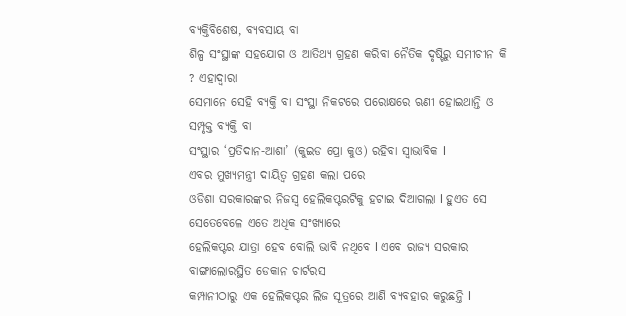ବ୍ୟକ୍ତିବିଶେଷ, ବ୍ୟବସାୟ ବା
ଶିଳ୍ପ ସଂସ୍ଥାଙ୍କ ସହଯୋଗ ଓ ଆତିଥ୍ୟ ଗ୍ରହଣ କରିବା ନୈତିକ ଦୃଷ୍ଟିରୁ ସମୀଚୀନ କି ? ଏହାଦ୍ଵାରା
ସେମାନେ ସେହି ବ୍ୟକ୍ତି ବା ସଂସ୍ଥା ନିକଟରେ ପରୋକ୍ଷରେ ଋଣୀ ହୋଇଥାନ୍ତି ଓ ସମ୍ପୃକ୍ତ ବ୍ୟକ୍ତି ବା
ସଂସ୍ଥାର ‘ପ୍ରତିଦାନ-ଆଶା’ (କୁଇଡ ପ୍ରୋ କୁଓ) ରହିବା ସ୍ଵାଭାବିକ l
ଏବର ମୁଖ୍ୟମନ୍ତ୍ରୀ ଦାୟିତ୍ଵ ଗ୍ରହଣ କଲା ପରେ
ଓଡିଶା ସରକାରଙ୍କର ନିଜସ୍ଵ ହେଲିକପ୍ଟରଟିକୁ ହଟାଇ ଦିଆଗଲା l ହୁଏତ ସେ ସେତେବେଳେ ଏତେ ଅଧିକ ସଂଖ୍ୟାରେ
ହେଲିକପ୍ଟର ଯାତ୍ରା ହେବ ବୋଲି ଭାବି ନଥିବେ l ଏବେ ରାଜ୍ୟ ସରକାର ବାଙ୍ଗାଲୋରସ୍ଥିତ ଡେକାନ ଚାର୍ଟରସ
କମ୍ପାନୀଠାରୁ ଏକ ହେଲିକପ୍ଟର ଲିଜ ସୂତ୍ରରେ ଆଣି ବ୍ୟବହାର କରୁଛନ୍ତି l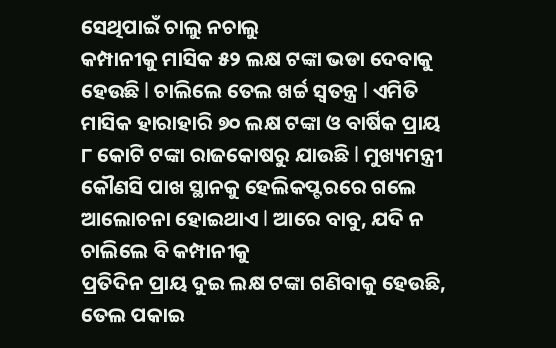ସେଥିପାଇଁ ଚାଲୁ ନଚାଲୁ
କମ୍ପାନୀକୁ ମାସିକ ୫୨ ଲକ୍ଷ ଟଙ୍କା ଭଡା ଦେବାକୁ ହେଉଛି l ଚାଲିଲେ ତେଲ ଖର୍ଚ୍ଚ ସ୍ଵତନ୍ତ୍ର l ଏମିତି
ମାସିକ ହାରାହାରି ୭୦ ଲକ୍ଷ ଟଙ୍କା ଓ ବାର୍ଷିକ ପ୍ରାୟ ୮ କୋଟି ଟଙ୍କା ରାଜକୋଷରୁ ଯାଉଛି l ମୁଖ୍ୟମନ୍ତ୍ରୀ
କୌଣସି ପାଖ ସ୍ଥାନକୁ ହେଲିକପ୍ଟରରେ ଗଲେ ଆଲୋଚନା ହୋଇଥାଏ l ଆରେ ବାବୁ, ଯଦି ନ ଚାଲିଲେ ବି କମ୍ପାନୀକୁ
ପ୍ରତିଦିନ ପ୍ରାୟ ଦୁଇ ଲକ୍ଷ ଟଙ୍କା ଗଣିବାକୁ ହେଉଛି, ତେଲ ପକାଇ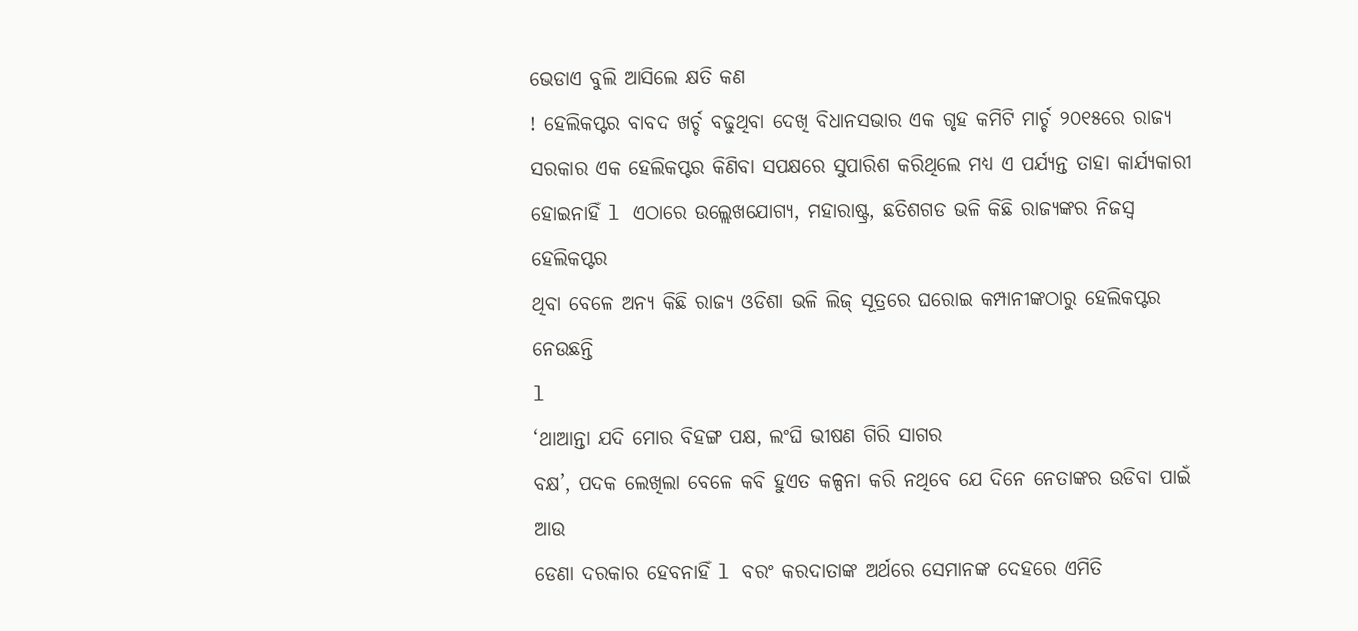ଭେଡାଏ ବୁଲି ଆସିଲେ କ୍ଷତି କଣ
! ହେଲିକପ୍ଟର ବାବଦ ଖର୍ଚ୍ଚ ବଢୁଥିବା ଦେଖି ବିଧାନସଭାର ଏକ ଗୃହ କମିଟି ମାର୍ଚ୍ଚ ୨୦୧୫ରେ ରାଜ୍ୟ
ସରକାର ଏକ ହେଲିକପ୍ଟର କିଣିବା ସପକ୍ଷରେ ସୁପାରିଶ କରିଥିଲେ ମଧ୍ୟ ଏ ପର୍ଯ୍ୟନ୍ତ ତାହା କାର୍ଯ୍ୟକାରୀ
ହୋଇନାହିଁ l ଏଠାରେ ଉଲ୍ଲେଖଯୋଗ୍ୟ, ମହାରାଷ୍ଟ୍ର, ଛତିଶଗଡ ଭଳି କିଛି ରାଜ୍ୟଙ୍କର ନିଜସ୍ଵ ହେଲିକପ୍ଟର
ଥିବା ବେଳେ ଅନ୍ୟ କିଛି ରାଜ୍ୟ ଓଡିଶା ଭଳି ଲିଜ୍ ସୂତ୍ରରେ ଘରୋଇ କମ୍ପାନୀଙ୍କଠାରୁ ହେଲିକପ୍ଟର ନେଉଛନ୍ତି
l
‘ଥାଆନ୍ତା ଯଦି ମୋର ବିହଙ୍ଗ ପକ୍ଷ, ଲଂଘି ଭୀଷଣ ଗିରି ସାଗର
ବକ୍ଷ’, ପଦକ ଲେଖିଲା ବେଳେ କବି ହୁଏତ କଳ୍ପନା କରି ନଥିବେ ଯେ ଦିନେ ନେତାଙ୍କର ଉଡିବା ପାଇଁ ଆଉ
ଡେଣା ଦରକାର ହେବନାହିଁ l ବରଂ କରଦାତାଙ୍କ ଅର୍ଥରେ ସେମାନଙ୍କ ଦେହରେ ଏମିତି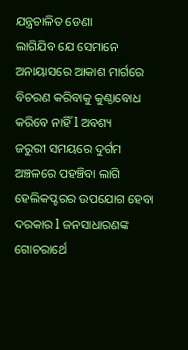ଯନ୍ତ୍ରଚାଳିତ ଡେଣା
ଲାଗିଯିବ ଯେ ସେମାନେ ଅନାୟାସରେ ଆକାଶ ମାର୍ଗରେ ବିଚରଣ କରିବାକୁ କୁଣ୍ଠାବୋଧ କରିବେ ନାହିଁ l ଅବଶ୍ୟ
ଜରୁରୀ ସମୟରେ ଦୁର୍ଗମ ଅଞ୍ଚଳରେ ପହଞ୍ଚିବା ଲାଗି ହେଲିକପ୍ଟରର ଉପଯୋଗ ହେବା ଦରକାର l ଜନସାଧାରଣଙ୍କ
ଗୋଚରାର୍ଥେ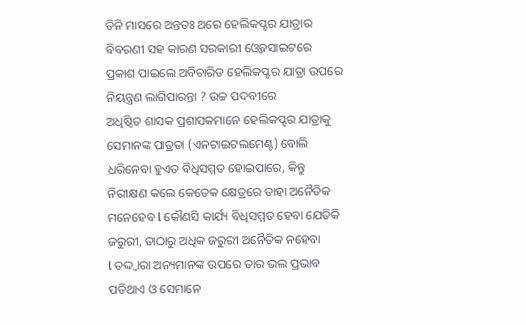ତିନି ମାସରେ ଅନ୍ତତଃ ଥରେ ହେଲିକପ୍ଟର ଯାତ୍ରାର ବିବରଣୀ ସହ କାରଣ ସରକାରୀ ଓ୍ଵେବସାଇଟରେ
ପ୍ରକାଶ ପାଇଲେ ଅବିଚାରିତ ହେଲିକପ୍ଟର ଯାତ୍ରା ଉପରେ ନିୟନ୍ତ୍ରଣ ଲାଗିପାରନ୍ତା ? ଉଚ୍ଚ ପଦବୀରେ
ଅଧିଷ୍ଠିତ ଶାସକ ପ୍ରଶାସକମାନେ ହେଲିକପ୍ଟର ଯାତ୍ରାକୁ ସେମାନଙ୍କ ପାତ୍ରତା (ଏନଟାଇଟଲମେଣ୍ଟ) ବୋଲି
ଧରିନେବା ହୁଏତ ବିଧିସମ୍ମତ ହୋଇପାରେ, କିନ୍ତୁ ନିରୀକ୍ଷଣ କଲେ କେତେକ କ୍ଷେତ୍ରରେ ତାହା ଅନୈତିକ
ମନେହେବ l କୌଣସି କାର୍ଯ୍ୟ ବିଧିସମ୍ମତ ହେବା ଯେତିକି ଜରୁରୀ, ତାଠାରୁ ଅଧିକ ଜରୁରୀ ଅନୈତିକ ନହେବା
l ତଦ୍ଦ୍ଵାରା ଅନ୍ୟମାନଙ୍କ ଉପରେ ତାର ଭଲ ପ୍ରଭାବ ପଡିଥାଏ ଓ ସେମାନେ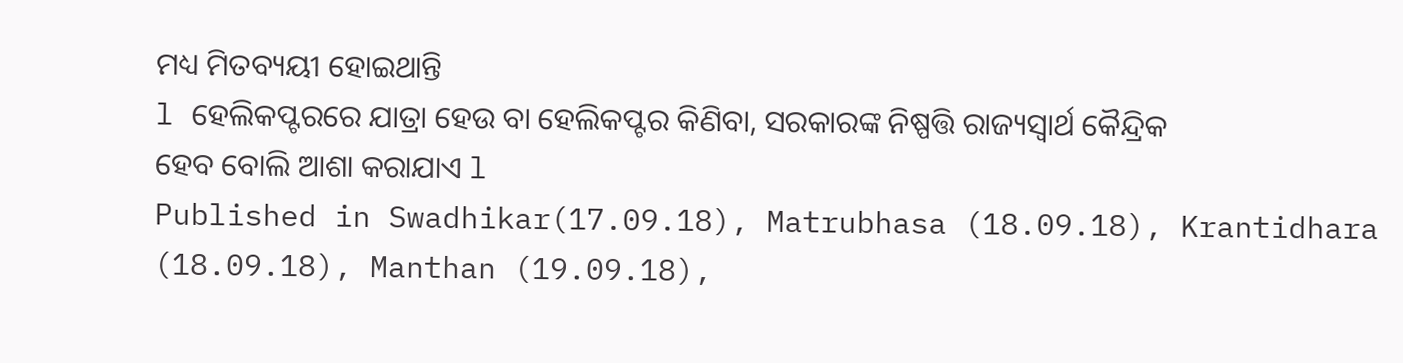ମଧ୍ୟ ମିତବ୍ୟୟୀ ହୋଇଥାନ୍ତି
l ହେଲିକପ୍ଟରରେ ଯାତ୍ରା ହେଉ ବା ହେଲିକପ୍ଟର କିଣିବା, ସରକାରଙ୍କ ନିଷ୍ପତ୍ତି ରାଜ୍ୟସ୍ଵାର୍ଥ କୈନ୍ଦ୍ରିକ
ହେବ ବୋଲି ଆଶା କରାଯାଏ l
Published in Swadhikar(17.09.18), Matrubhasa (18.09.18), Krantidhara (18.09.18), Manthan (19.09.18),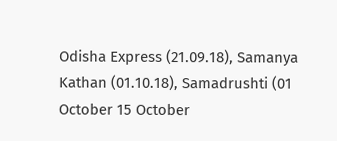Odisha Express (21.09.18), Samanya Kathan (01.10.18), Samadrushti (01 October 15 October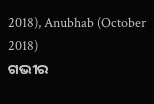2018), Anubhab (October 2018)
ଗଭୀର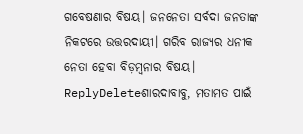ଗବେଷଣାର ବିଷୟ। ଜନନେତା ସର୍ବଦା ଜନତାଙ୍କ ନିକଟରେ ଉତ୍ତରଦାୟୀ। ଗରିବ ରାଜ୍ୟର ଧନୀକ ନେତା ହେବା ବିଡ଼ମ୍ବନାର ବିଷୟ।
ReplyDeleteଶାରଦାବାବୁ, ମତାମତ ପାଇଁ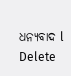ଧନ୍ୟବାଦ l
Delete